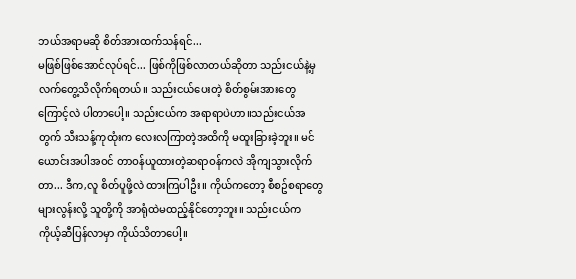ဘယ်အရာမဆို စိတ်အားထက်သန်ရင်...
မဖြစ်ဖြစ်အောင်လုပ်ရင်... ဖြစ်ကိုဖြစ်လာတယ်ဆိုတာ သည်းငယ်နဲ့မှ လက်တွေ့သိလိုက်ရတယ်။ သည်းငယ်ပေးတဲ့ စိတ်စွမ်းအားတွေကြောင့်လဲ ပါတာပေါ့။ သည်းငယ်က အရာရာပဲဟာ။သည်းငယ်အတွက် သီးသန့်ကုထုံးက လေးလကြာတဲ့အထိကို မထူးခြားခဲ့ဘူး။ မင်ယောင်းအပါအဝင် တာဝန်ယူထားတဲ့ဆရာဝန်ကလဲ အိုကျသွားလိုက်တာ... ဒီက,လူ စိတ်ပူဖို့လဲ ထားကြပါဦး။ ကိုယ်ကတော့ စီစဥ်စရာတွေများလွန်းလို့ သူတို့ကို အာရုံထဲမထည့်နိုင်တော့ဘူး။ သည်းငယ်က ကိုယ့်ဆီပြန်လာမှာ ကိုယ်သိတာပေါ့။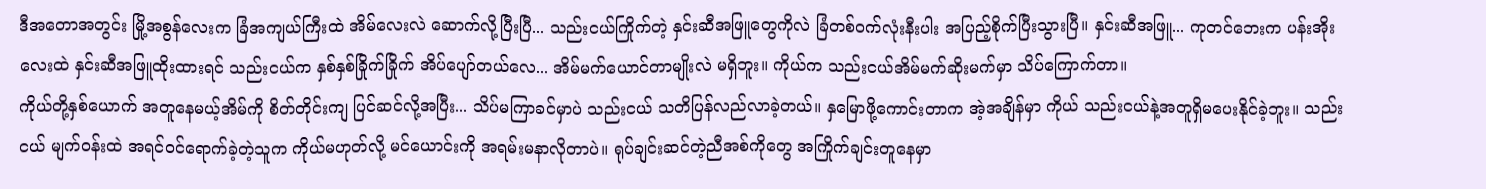ဒီအတောအတွင်း မြို့အစွန်လေးက ခြံအကျယ်ကြီးထဲ အိမ်လေးလဲ ဆောက်လို့ပြီးပြီ... သည်းငယ်ကြိုက်တဲ့ နှင်းဆီအဖြူတွေကိုလဲ ခြံတစ်ဝက်လုံးနီးပါး အပြည့်စိုက်ပြီးသွားပြီ။ နှင်းဆီအဖြူ... ကုတင်ဘေးက ပန်းအိုးလေးထဲ နှင်းဆီအဖြူထိုးထားရင် သည်းငယ်က နှစ်နှစ်ခြိုက်ခြိုက် အိပ်ပျော်တယ်လေ... အိမ်မက်ယောင်တာမျိုးလဲ မရှိဘူး။ ကိုယ်က သည်းငယ်အိမ်မက်ဆိုးမက်မှာ သိပ်ကြောက်တာ။
ကိုယ်တို့နှစ်ယောက် အတူနေမယ့်အိမ်ကို စိတ်တိုင်းကျ ပြင်ဆင်လို့အပြီး... သိပ်မကြာခင်မှာပဲ သည်းငယ် သတိပြန်လည်လာခဲ့တယ်။ နှမြောဖို့ကောင်းတာက အဲ့အချိန်မှာ ကိုယ် သည်းငယ်နဲ့အတူရှိမပေးနိုင်ခဲ့ဘူး။ သည်းငယ် မျက်ဝန်းထဲ အရင်ဝင်ရောက်ခဲ့တဲ့သူက ကိုယ်မဟုတ်လို့ မင်ယောင်းကို အရမ်းမနာလိုတာပဲ။ ရုပ်ချင်းဆင်တဲ့ညီအစ်ကိုတွေ အကြိုက်ချင်းတူနေမှာ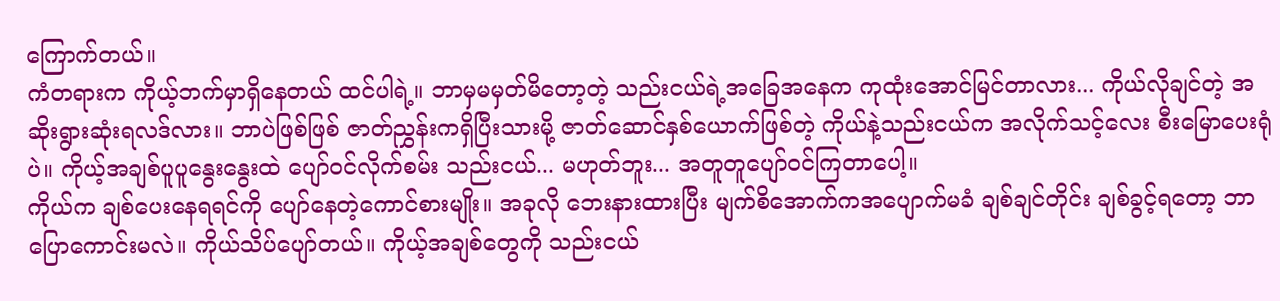ကြောက်တယ်။
ကံတရားက ကိုယ့်ဘက်မှာရှိနေတယ် ထင်ပါရဲ့။ ဘာမှမမှတ်မိတော့တဲ့ သည်းငယ်ရဲ့အခြေအနေက ကုထုံးအောင်မြင်တာလား... ကိုယ်လိုချင်တဲ့ အဆိုးရွားဆုံးရလဒ်လား။ ဘာပဲဖြစ်ဖြစ် ဇာတ်ညွှန်းကရှိပြီးသားမို့ ဇာတ်ဆောင်နှစ်ယောက်ဖြစ်တဲ့ ကိုယ်နဲ့သည်းငယ်က အလိုက်သင့်လေး စီးမြောပေးရုံပဲ။ ကိုယ့်အချစ်ပူပူနွေးနွေးထဲ ပျော်ဝင်လိုက်စမ်း သည်းငယ်... မဟုတ်ဘူး... အတူတူပျော်ဝင်ကြတာပေါ့။
ကိုယ်က ချစ်ပေးနေရရင်ကို ပျော်နေတဲ့ကောင်စားမျိုး။ အခုလို ဘေးနားထားပြီး မျက်စိအောက်ကအပျောက်မခံ ချစ်ချင်တိုင်း ချစ်ခွင့်ရတော့ ဘာပြောကောင်းမလဲ။ ကိုယ်သိပ်ပျော်တယ်။ ကိုယ့်အချစ်တွေကို သည်းငယ်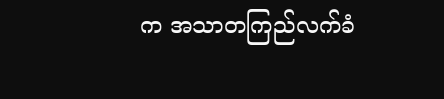က အသာတကြည်လက်ခံ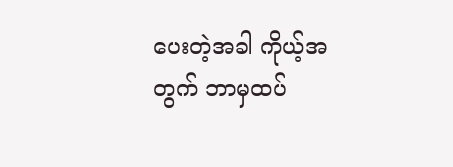ပေးတဲ့အခါ ကိုယ့်အတွက် ဘာမှထပ်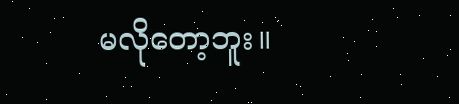မလိုတော့ဘူး။